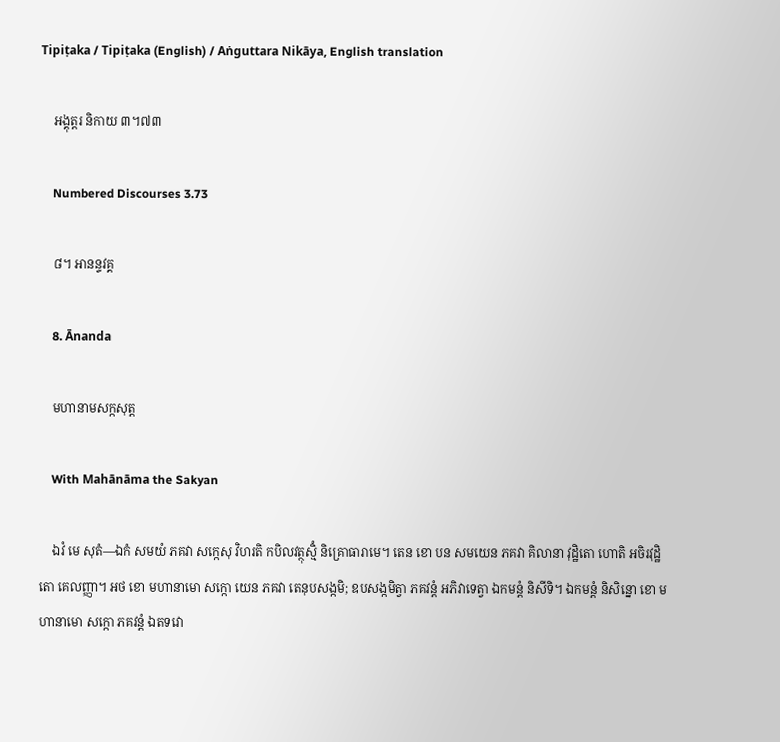Tipiṭaka / Tipiṭaka (English) / Aṅguttara Nikāya, English translation

    អង្គុត្តរ និកាយ ៣។៧៣

    Numbered Discourses 3.73

    ៨។ អានន្ទវគ្គ

    8. Ānanda

    មហានាមសក្កសុត្ត

    With Mahānāma the Sakyan

    ឯវំ មេ សុតំ—ឯកំ សមយំ ភគវា សក្កេសុ វិហរតិ កបិលវត្ថុស្មិំ និគ្រោធារាមេ។ តេន ខោ បន សមយេន ភគវា គិលានា វុដ្ឋិតោ ហោតិ អចិរវុដ្ឋិតោ គេលញ្ញា។ អថ ខោ មហានាមោ សក្កោ យេន ភគវា តេនុបសង្កមិ; ឧបសង្កមិត្វា ភគវន្តំ អភិវាទេត្វា ឯកមន្តំ និសីទិ។ ឯកមន្តំ និសិន្នោ ខោ មហានាមោ សក្កោ ភគវន្តំ ឯតទវោ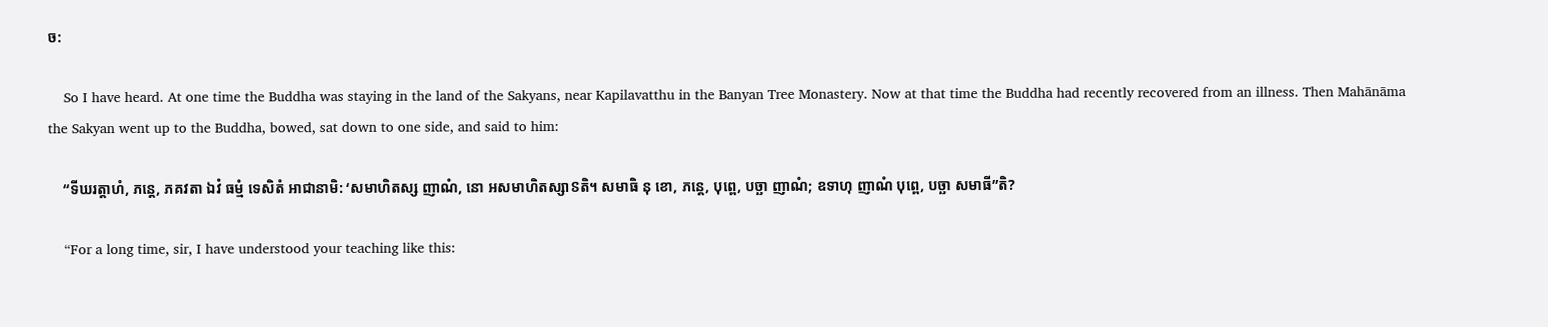ច:

    So I have heard. At one time the Buddha was staying in the land of the Sakyans, near Kapilavatthu in the Banyan Tree Monastery. Now at that time the Buddha had recently recovered from an illness. Then Mahānāma the Sakyan went up to the Buddha, bowed, sat down to one side, and said to him:

    “ទីឃរត្តាហំ, ភន្តេ, ភគវតា ឯវំ ធម្មំ ទេសិតំ អាជានាមិ: ‘សមាហិតស្ស ញាណំ, នោ អសមាហិតស្សាៜតិ។ សមាធិ នុ ខោ, ភន្តេ, បុព្ពេ, បច្ឆា ញាណំ; ឧទាហុ ញាណំ បុព្ពេ, បច្ឆា សមាធី”តិ?

    “For a long time, sir, I have understood your teaching like this: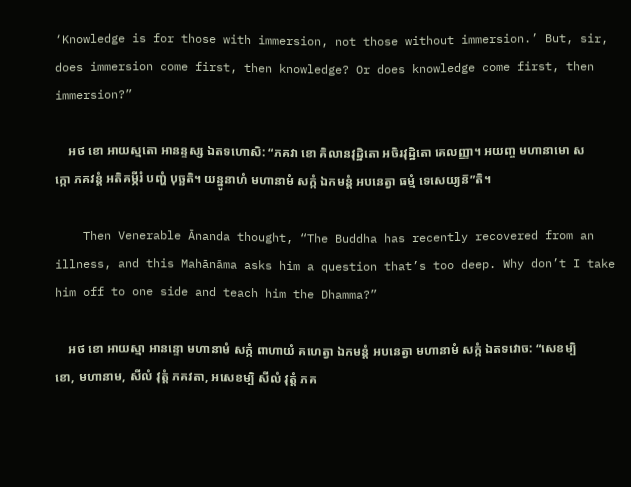‘Knowledge is for those with immersion, not those without immersion.’ But, sir, does immersion come first, then knowledge? Or does knowledge come first, then immersion?”

    អថ ខោ អាយស្មតោ អានន្ទស្ស ឯតទហោសិ: “ភគវា ខោ គិលានវុដ្ឋិតោ អចិរវុដ្ឋិតោ គេលញ្ញា។ អយញ្ច មហានាមោ សក្កោ ភគវន្តំ អតិគម្ភីរំ បញ្ហំ បុច្ឆតិ។ យន្នូនាហំ មហានាមំ សក្កំ ឯកមន្តំ អបនេត្វា ធម្មំ ទេសេយ្យន៑”តិ។

    Then Venerable Ānanda thought, “The Buddha has recently recovered from an illness, and this Mahānāma asks him a question that’s too deep. Why don’t I take him off to one side and teach him the Dhamma?”

    អថ ខោ អាយស្មា អានន្ទោ មហានាមំ សក្កំ ពាហាយំ គហេត្វា ឯកមន្តំ អបនេត្វា មហានាមំ សក្កំ ឯតទវោច: “សេខម្បិ ខោ, មហានាម, សីលំ វុត្តំ ភគវតា, អសេខម្បិ សីលំ វុត្តំ ភគ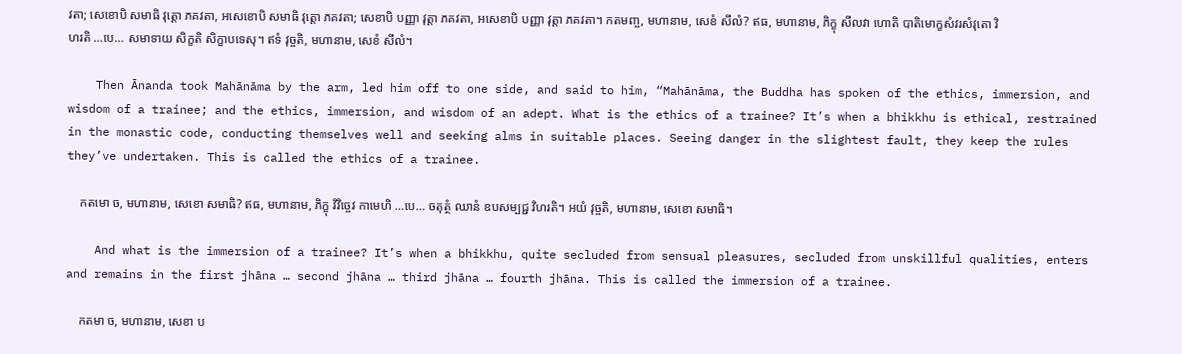វតា; សេខោបិ សមាធិ វុត្តោ ភគវតា, អសេខោបិ សមាធិ វុត្តោ ភគវតា; សេខាបិ បញ្ញា វុត្តា ភគវតា, អសេខាបិ បញ្ញា វុត្តា ភគវតា។ កតមញ្ច, មហានាម, សេខំ សីលំ? ឥធ, មហានាម, ភិក្ខុ សីលវា ហោតិ បាតិមោក្ខសំវរសំវុតោ វិហរតិ …បេ… សមាទាយ សិក្ខតិ សិក្ខាបទេសុ។ ឥទំ វុច្ចតិ, មហានាម, សេខំ សីលំ។

    Then Ānanda took Mahānāma by the arm, led him off to one side, and said to him, “Mahānāma, the Buddha has spoken of the ethics, immersion, and wisdom of a trainee; and the ethics, immersion, and wisdom of an adept. What is the ethics of a trainee? It’s when a bhikkhu is ethical, restrained in the monastic code, conducting themselves well and seeking alms in suitable places. Seeing danger in the slightest fault, they keep the rules they’ve undertaken. This is called the ethics of a trainee.

    កតមោ ច, មហានាម, សេខោ សមាធិ? ឥធ, មហានាម, ភិក្ខុ វិវិច្ចេវ កាមេហិ …បេ… ចតុត្ថំ ឈានំ ឧបសម្បជ្ជ វិហរតិ។ អយំ វុច្ចតិ, មហានាម, សេខោ សមាធិ។

    And what is the immersion of a trainee? It’s when a bhikkhu, quite secluded from sensual pleasures, secluded from unskillful qualities, enters and remains in the first jhāna … second jhāna … third jhāna … fourth jhāna. This is called the immersion of a trainee.

    កតមា ច, មហានាម, សេខា ប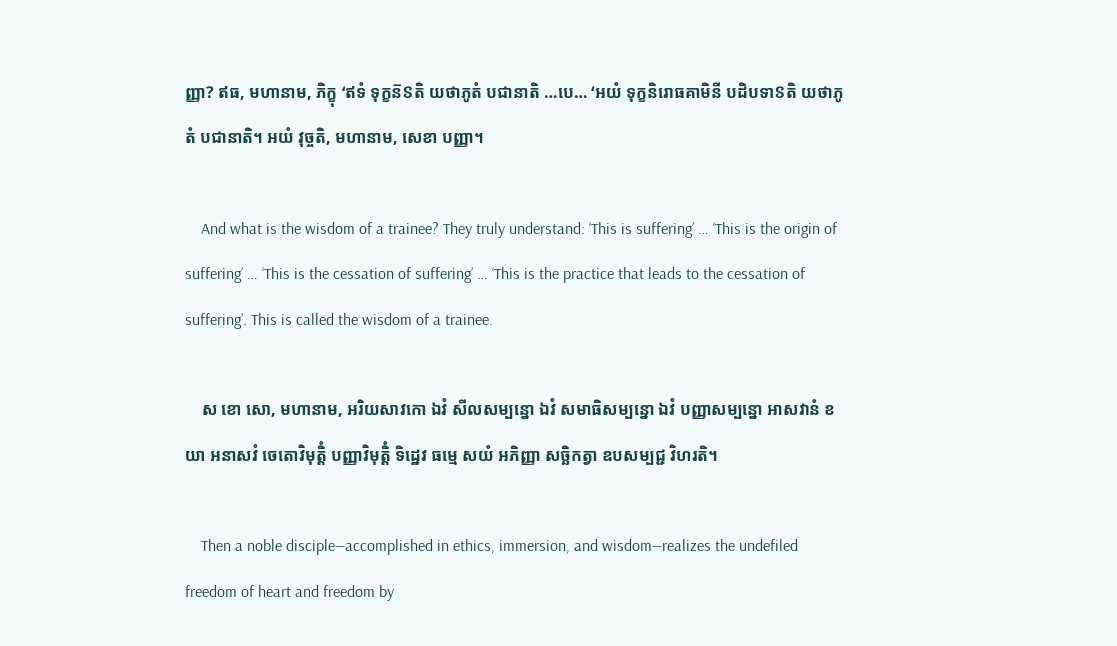ញ្ញា? ឥធ, មហានាម, ភិក្ខុ ‘ឥទំ ទុក្ខន៑ៜតិ យថាភូតំ បជានាតិ …បេ… ‘អយំ ទុក្ខនិរោធគាមិនី បដិបទាៜតិ យថាភូតំ បជានាតិ។ អយំ វុច្ចតិ, មហានាម, សេខា បញ្ញា។

    And what is the wisdom of a trainee? They truly understand: ‘This is suffering’ … ‘This is the origin of suffering’ … ‘This is the cessation of suffering’ … ‘This is the practice that leads to the cessation of suffering’. This is called the wisdom of a trainee.

    ស ខោ សោ, មហានាម, អរិយសាវកោ ឯវំ សីលសម្បន្នោ ឯវំ សមាធិសម្បន្នោ ឯវំ បញ្ញាសម្បន្នោ អាសវានំ ខយា អនាសវំ ចេតោវិមុត្តិំ បញ្ញាវិមុត្តិំ ទិដ្ឋេវ ធម្មេ សយំ អភិញ្ញា សច្ឆិកត្វា ឧបសម្បជ្ជ វិហរតិ។

    Then a noble disciple—accomplished in ethics, immersion, and wisdom—realizes the undefiled freedom of heart and freedom by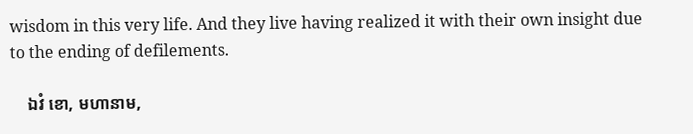wisdom in this very life. And they live having realized it with their own insight due to the ending of defilements.

    ឯវំ ខោ, មហានាម,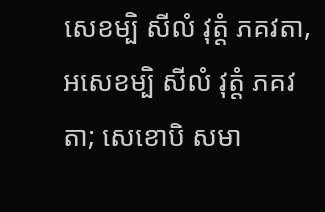សេខម្បិ សីលំ វុត្តំ ភគវតា, អសេខម្បិ សីលំ វុត្តំ ភគវតា; សេខោបិ សមា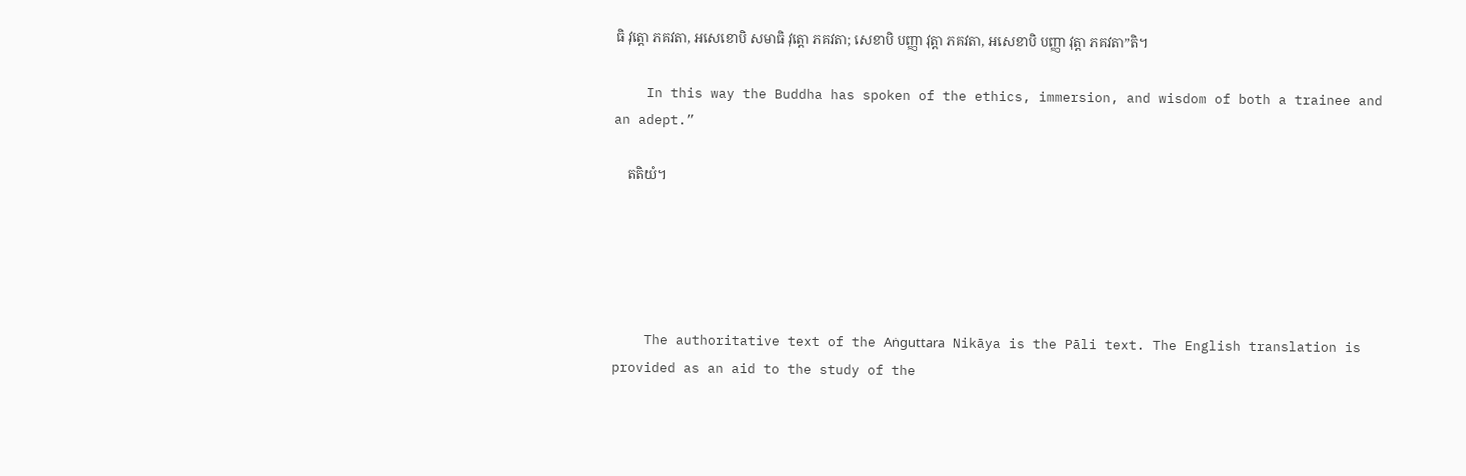ធិ វុត្តោ ភគវតា, អសេខោបិ សមាធិ វុត្តោ ភគវតា; សេខាបិ បញ្ញា វុត្តា ភគវតា, អសេខាបិ បញ្ញា វុត្តា ភគវតា”តិ។

    In this way the Buddha has spoken of the ethics, immersion, and wisdom of both a trainee and an adept.”

    តតិយំ។





    The authoritative text of the Aṅguttara Nikāya is the Pāli text. The English translation is provided as an aid to the study of the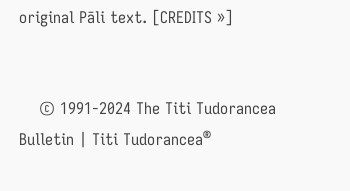original Pāli text. [CREDITS »]


    © 1991-2024 The Titi Tudorancea Bulletin | Titi Tudorancea®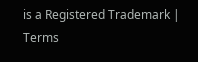is a Registered Trademark | Terms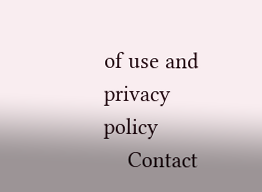of use and privacy policy
    Contact